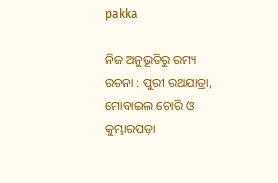pakka

ନିଜ ଅନୁଭୂତିରୁ ରମ୍ୟ ରଚନା : ପୁରୀ ରଥଯାତ୍ରା, ମୋବାଇଲ ଚୋରି ଓ କୁମ୍ଭାରପଡ଼ା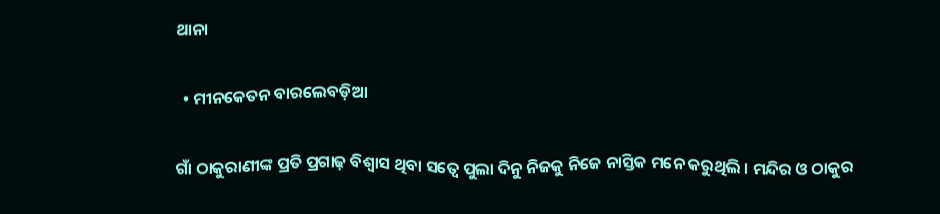ଥାନା

  • ମୀନକେତନ ବାରଲେବଡ଼ିଆ

ଗାଁ ଠାକୁରାଣୀଙ୍କ ପ୍ରତି ପ୍ରଗାଢ଼ ବିଶ୍ୱାସ ଥିବା ସତ୍ୱେ ପୁଲା ଦିନୁ ନିଜକୁ ନିଜେ ନାସ୍ତିକ ମନେ କରୁଥିଲି । ମନ୍ଦିର ଓ ଠାକୁର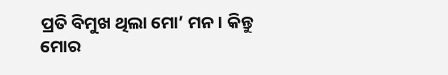ପ୍ରତି ବିମୁଖ ଥିଲା ମୋ’ ମନ । କିନ୍ତୁ ମୋର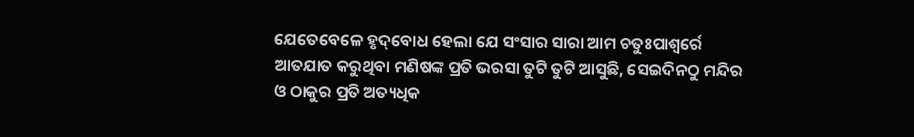ଯେତେବେଳେ ହୃଦ୍‌ବୋଧ ହେଲା ଯେ ସଂସାର ସାରା ଆମ ଚତୁଃପାଶ୍ୱର୍ରେ ଆତଯାତ କରୁଥିବା ମଣିଷଙ୍କ ପ୍ରତି ଭରସା ତୁଟି ତୁଟି ଆସୁଛି, ସେଇଦିନଠୁ ମନ୍ଦିର ଓ ଠାକୁର ପ୍ରତି ଅତ୍ୟଧିକ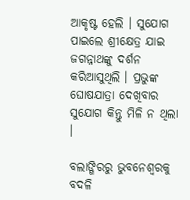ଆକୃଷ୍ଟ ହେଲି । ସୁଯୋଗ ପାଇଲେ ଶ୍ରୀକ୍ଷେତ୍ର ଯାଇ ଜଗନ୍ନାଥଙ୍କୁ ଦର୍ଶନ କରିଆସୁଥିଲି । ପ୍ରଭୁଙ୍କ ଘୋଷଯାତ୍ରା ଦେଖିବାର ସୁଯୋଗ କିନ୍ତୁ ମିଳି ନ ଥିଲା ।

ବଲାଙ୍ଗିରରୁ ଭୁବନେଶ୍ୱରକୁ ବଦଳି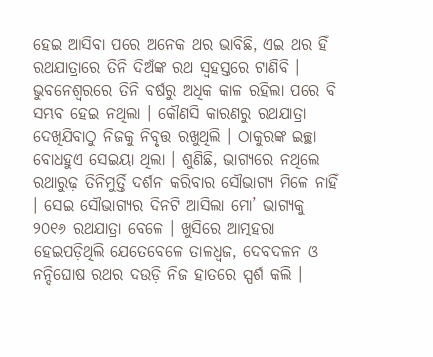ହେଇ ଆସିବା ପରେ ଅନେକ ଥର ଭାବିଛି, ଏଇ ଥର ହିଁ ରଥଯାତ୍ରାରେ ତିନି ଦିଅଁଙ୍କ ରଥ ସ୍ୱହସ୍ତରେ ଟାଣିବି । ଭୁବନେଶ୍ୱରରେ ତିନି ବର୍ଷରୁ ଅଧିକ କାଳ ରହିଲା ପରେ ବି ସମ୍ଭବ ହେଇ ନଥିଲା । କୌଣସି କାରଣରୁ ରଥଯାତ୍ରା ଦେଖିଯିବାଠୁ ନିଜକୁ ନିବୃତ୍ତ ରଖୁଥିଲି । ଠାକୁରଙ୍କ ଇଚ୍ଛା ବୋଧହୁଏ ସେଇୟା ଥିଲା । ଶୁଣିଛି, ଭାଗ୍ୟରେ ନଥିଲେ ରଥାରୁଢ଼ ତିନିମୁର୍ତ୍ତି ଦର୍ଶନ କରିବାର ସୌଭାଗ୍ୟ ମିଳେ ନାହିଁ । ସେଇ ସୌଭାଗ୍ୟର ଦିନଟି ଆସିଲା ମୋ’ ଭାଗ୍ୟକୁ ୨୦୧୬ ରଥଯାତ୍ରା ବେଳେ । ଖୁସିରେ ଆତ୍ମହରା ହେଇପଡ଼ିଥିଲି ଯେତେବେଳେ ତାଳଧ୍ୱଜ, ଦେବଦଳନ ଓ ନନ୍ଦିଘୋଷ ରଥର ଦଉଡ଼ି ନିଜ ହାତରେ ସ୍ପର୍ଶ କଲି ।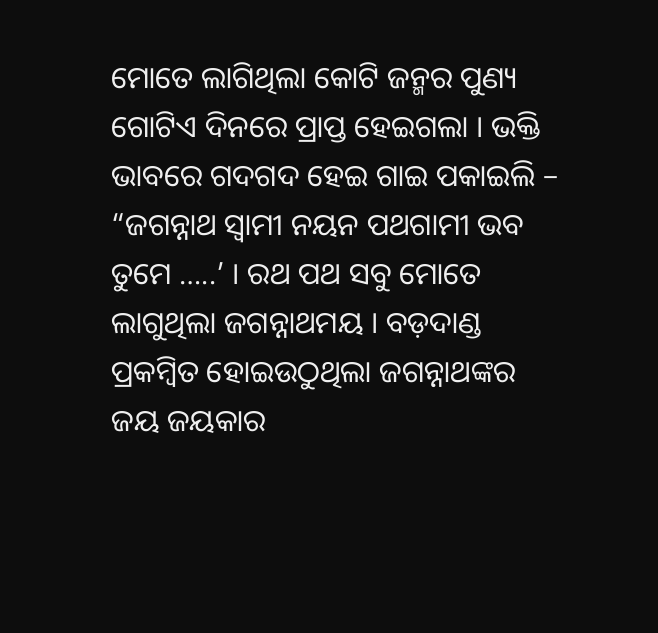ମୋତେ ଲାଗିଥିଲା କୋଟି ଜନ୍ମର ପୁଣ୍ୟ ଗୋଟିଏ ଦିନରେ ପ୍ରାପ୍ତ ହେଇଗଲା । ଭକ୍ତି ଭାବରେ ଗଦଗଦ ହେଇ ଗାଇ ପକାଇଲି – “ଜଗନ୍ନାଥ ସ୍ୱାମୀ ନୟନ ପଥଗାମୀ ଭବ ତୁମେ …..’ । ରଥ ପଥ ସବୁ ମୋତେ ଲାଗୁଥିଲା ଜଗନ୍ନାଥମୟ । ବଡ଼ଦାଣ୍ଡ ପ୍ରକମ୍ବିତ ହୋଇଉଠୁଥିଲା ଜଗନ୍ନାଥଙ୍କର ଜୟ ଜୟକାର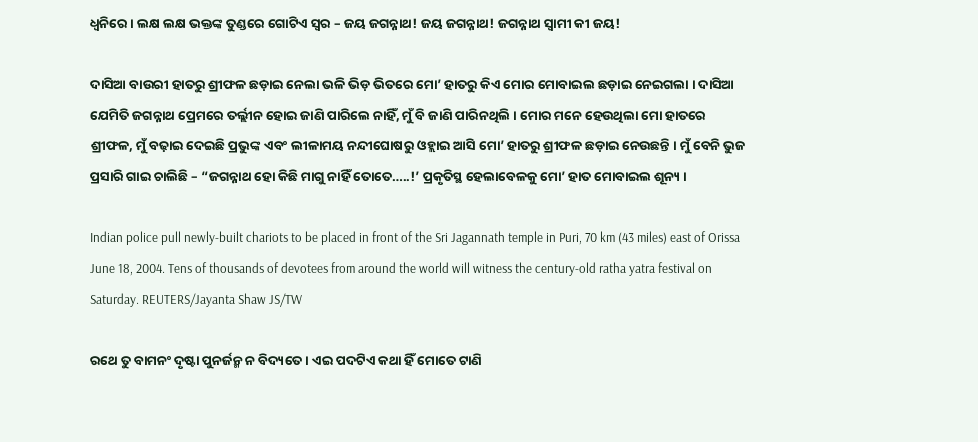ଧ୍ୱନିରେ । ଲକ୍ଷ ଲକ୍ଷ ଭକ୍ତଙ୍କ ତୁଣ୍ଡରେ ଗୋଟିଏ ସ୍ୱର – ଜୟ ଜଗନ୍ନାଥ! ଜୟ ଜଗନ୍ନାଥ! ଜଗନ୍ନାଥ ସ୍ୱାମୀ କୀ ଜୟ!

ଦାସିଆ ବାଉରୀ ହାତରୁ ଶ୍ରୀଫଳ ଛଡ଼ାଇ ନେଲା ଭଳି ଭିଡ଼ ଭିତରେ ମୋ’ ହାତରୁ କିଏ ମୋର ମୋବାଇଲ ଛଡ଼ାଇ ନେଇଗଲା । ଦାସିଆ ଯେମିତି ଜଗନ୍ନାଥ ପ୍ରେମରେ ତର୍ଲ୍ଲୀନ ହୋଇ ଜାଣି ପାରିଲେ ନାହିଁ, ମୁଁ ବି ଜାଣି ପାରିନଥିଲି । ମୋର ମନେ ହେଉଥିଲା ମୋ ହାତରେ ଶ୍ରୀଫଳ, ମୁଁ ବଢ଼ାଇ ଦେଇଛି ପ୍ରଭୁଙ୍କ ଏବଂ ଲୀଳାମୟ ନନ୍ଦୀଘୋଷରୁ ଓହ୍ଲାଇ ଆସି ମୋ’ ହାତରୁ ଶ୍ରୀଫଳ ଛଡ଼ାଇ ନେଉଛନ୍ତି । ମୁଁ ବେନି ଭୁଜ ପ୍ରସାରି ଗାଇ ଚାଲିଛି – “ଜଗନ୍ନାଥ ହୋ କିଛି ମାଗୁ ନାହିଁ ତୋତେ…..!’ ପ୍ରକୃତିସ୍ଥ ହେଲାବେଳକୁ ମୋ’ ହାତ ମୋବାଇଲ ଶୂନ୍ୟ ।

Indian police pull newly-built chariots to be placed in front of the Sri Jagannath temple in Puri, 70 km (43 miles) east of Orissa June 18, 2004. Tens of thousands of devotees from around the world will witness the century-old ratha yatra festival on Saturday. REUTERS/Jayanta Shaw JS/TW

ରଥେ ତୁ ବାମନଂ ଦୃଷ୍ଟା ପୁନର୍ଜନ୍ମ ନ ବିଦ୍ୟତେ । ଏଇ ପଦଟିଏ କଥା ହିଁ ମୋତେ ଟାଣି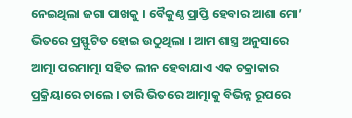ନେଇଥିଲା ଜଗା ପାଖକୁ । ବୈକୁଣ୍ଠ ପ୍ରାପ୍ତି ହେବାର ଆଶା ମୋ’ ଭିତରେ ପ୍ରସ୍ଫୁଟିତ ହୋଇ ଉଠୁଥିଲା । ଆମ ଶାସ୍ତ୍ର ଅନୁସାରେ ଆତ୍ମା ପରମାତ୍ମା ସହିତ ଲୀନ ହେବାଯାଏ ଏକ ଚକ୍ରାକାର ପ୍ରକ୍ରିୟାରେ ଚାଲେ । ତାରି ଭିତରେ ଆତ୍ମାକୁ ବିଭିନ୍ନ ରୂପରେ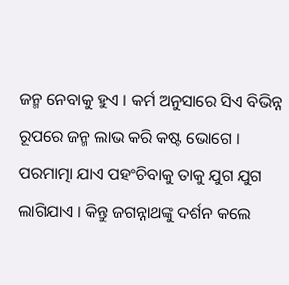ଜନ୍ମ ନେବାକୁ ହୁଏ । କର୍ମ ଅନୁସାରେ ସିଏ ବିଭିନ୍ନ ରୂପରେ ଜନ୍ମ ଲାଭ କରି କଷ୍ଟ ଭୋଗେ । ପରମାତ୍ମା ଯାଏ ପହଂଚିବାକୁ ତାକୁ ଯୁଗ ଯୁଗ ଲାଗିଯାଏ । କିନ୍ତୁ ଜଗନ୍ନାଥଙ୍କୁ ଦର୍ଶନ କଲେ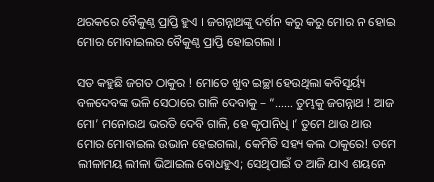ଥରକରେ ବୈକୁଣ୍ଠ ପ୍ରାପ୍ତି ହୁଏ । ଜଗନ୍ନାଥଙ୍କୁ ଦର୍ଶନ କରୁ କରୁ ମୋର ନ ହୋଇ ମୋର ମୋବାଇଲର ବୈକୁଣ୍ଠ ପ୍ରାପ୍ତି ହୋଇଗଲା ।

ସତ କହୁଛି ଜଗତ ଠାକୁର ! ମୋତେ ଖୁବ ଇଚ୍ଛା ହେଉଥିଲା କବିସୂର୍ୟ୍ୟ ବଳଦେବଙ୍କ ଭଳି ସେଠାରେ ଗାଳି ଦେବାକୁ – “…… ତୁମ୍ଭକୁ ଜଗନ୍ନାଥ ! ଆଜ ମୋ’ ମନୋରଥ ଭରତି ଦେବି ଗାଳି, ହେ କୃପାନିଧି ।’ ତୁମେ ଥାଉ ଥାଉ ମୋର ମୋବାଇଲ ଉଭାନ ହେଇଗଲା, କେମିତି ସହ୍ୟ କଲ ଠାକୁରେ! ତମେ ଲୀଳାମୟ ଲୀଳା ଭିଆଇଲ ବୋଧହୁଏ; ସେଥିପାଇଁ ତ ଆଜି ଯାଏ ଶୟନେ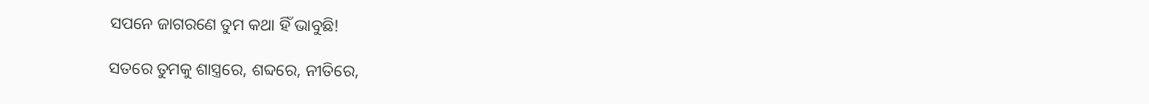ସପନେ ଜାଗରଣେ ତୁମ କଥା ହିଁ ଭାବୁଛି!

ସତରେ ତୁମକୁ ଶାସ୍ତ୍ରରେ, ଶବ୍ଦରେ, ନୀତିରେ,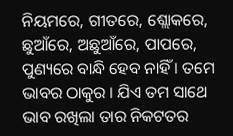ନିୟମରେ, ଗୀତରେ, ଶ୍ଲୋକରେ, ଛୁଆଁରେ, ଅଛୁଆଁରେ, ପାପରେ, ପୁଣ୍ୟରେ ବାନ୍ଧି ହେବ ନାହିଁ । ତମେ ଭାବର ଠାକୁର । ଯିଏ ତମ ସାଥେ ଭାବ ରଖିଲା ତାର ନିକଟତର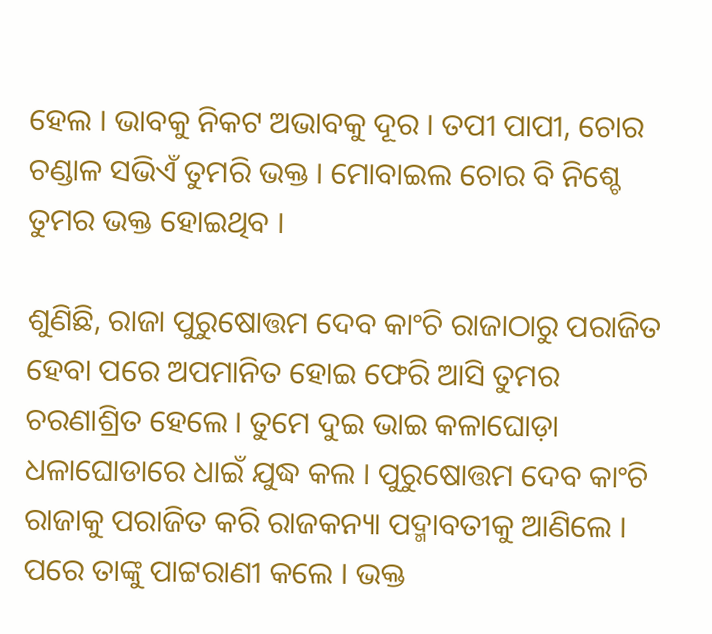ହେଲ । ଭାବକୁ ନିକଟ ଅଭାବକୁ ଦୂର । ତପୀ ପାପୀ, ଚୋର ଚଣ୍ଡାଳ ସଭିଏଁ ତୁମରି ଭକ୍ତ । ମୋବାଇଲ ଚୋର ବି ନିଶ୍ଚେ ତୁମର ଭକ୍ତ ହୋଇଥିବ ।

ଶୁଣିଛି, ରାଜା ପୁରୁଷୋତ୍ତମ ଦେବ କାଂଚି ରାଜାଠାରୁ ପରାଜିତ ହେବା ପରେ ଅପମାନିତ ହୋଇ ଫେରି ଆସି ତୁମର ଚରଣାଶ୍ରିତ ହେଲେ । ତୁମେ ଦୁଇ ଭାଇ କଳାଘୋଡ଼ା ଧଳାଘୋଡାରେ ଧାଇଁ ଯୁଦ୍ଧ କଲ । ପୁରୁଷୋତ୍ତମ ଦେବ କାଂଚି ରାଜାକୁ ପରାଜିତ କରି ରାଜକନ୍ୟା ପଦ୍ମାବତୀକୁ ଆଣିଲେ । ପରେ ତାଙ୍କୁ ପାଟ୍ଟରାଣୀ କଲେ । ଭକ୍ତ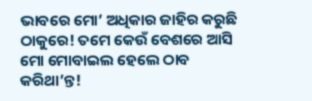ଭାବରେ ମୋ’ ଅଧିକାର ଜାହିର କରୁଛି ଠାକୁରେ! ତମେ କେଉଁ ବେଶରେ ଆସି ମୋ ମୋବାଇଲ ହେଲେ ଠାବ କରିଥା’ନ୍ତ!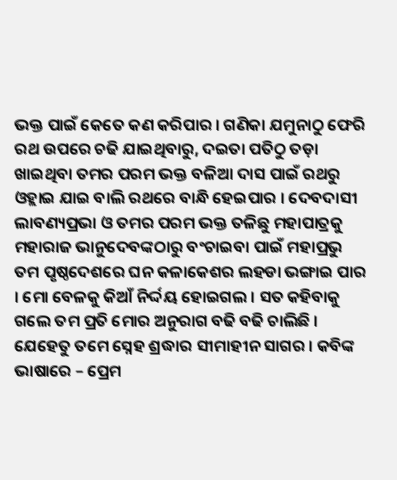ଭକ୍ତ ପାଇଁ କେତେ କଣ କରିପାର । ଗଣିକା ଯମୁନାଠୁ ଫେରି ରଥ ଉପରେ ଚଢି ଯାଇଥିବାରୁ, ଦଇତା ପତିଠୁ ତଡ଼ା ଖାଇଥିବା ତମର ପରମ ଭକ୍ତ ବଳିଆ ଦାସ ପାଇଁ ରଥରୁ ଓହ୍ଲାଇ ଯାଇ ବାଲି ରଥରେ ବାନ୍ଧି ହେଇପାର । ଦେବଦାସୀ ଲାବଣ୍ୟପ୍ରଭା ଓ ତମର ପରମ ଭକ୍ତ ତଳିଛୁ ମହାପାତ୍ରକୁ ମହାରାଜ ଭାନୁଦେବଙ୍କଠାରୁ ବଂଚାଇବା ପାଇଁ ମହାପ୍ରଭୁ ତମ ପୃଷ୍ଠଦେଶରେ ଘନ କଳାକେଶର ଲହଡା ଭଙ୍ଗାଇ ପାର । ମୋ ବେଳକୁ କିଆଁ ନିର୍ଦ୍ଦୟ ହୋଇଗଲ । ସତ କହିବାକୁ ଗଲେ ତମ ପ୍ରତି ମୋର ଅନୁରାଗ ବଢି ବଢି ଚାଲିଛି । ଯେହେତୁ ତମେ ସ୍ନେହ ଶ୍ରଦ୍ଧାର ସୀମାହୀନ ସାଗର । କବିଙ୍କ ଭାଷାରେ – ପ୍ରେମ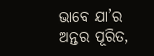ଭାବେ ଯା’ର ଅନ୍ତର ପୂରିତ,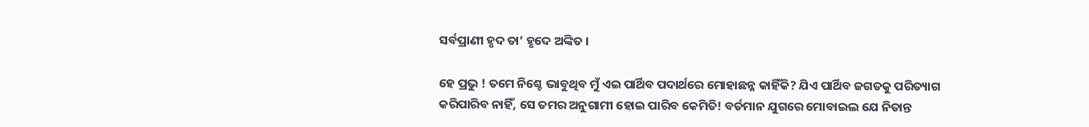ସର୍ବପ୍ରାଣୀ ହୃଦ ତା’ ହୃଦେ ଅଙ୍କିତ ।

ହେ ପ୍ରଭୁ ! ତମେ ନିଶ୍ଚେ ଭାବୁଥିବ ମୁଁ ଏଇ ପାର୍ଥିବ ପଦାର୍ଥରେ ମୋହାଛନ୍ନ କାହିଁକି? ଯିଏ ପାର୍ଥିବ ଜଗତକୁ ପରିତ୍ୟାଗ କରିପାରିବ ନାହିଁ, ସେ ତମର ଅନୁଗାମୀ ହୋଇ ପାରିବ କେମିତି! ବର୍ତମାନ ଯୁଗରେ ମୋବାଇଲ ଯେ ନିତାନ୍ତ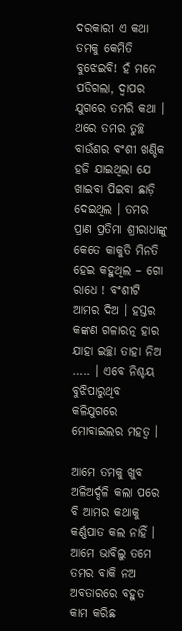ଦରକାରୀ ଏ କଥା ତମକୁ କେମିତି ବୁଝେଇବି! ହଁ ମନେ ପଡିଗଲା, ଦ୍ୱାପର ଯୁଗରେ ତମରି କଥା । ଥରେ ତମର ତୁଚ୍ଛ ବାଉଁଶର ବଂଶୀ ଖଣ୍ଡିକ ହଜି ଯାଇଥିଲା ଯେ ଖାଇବା ପିଇବା ଛାଡ଼ି ଦେଇଥିଲ । ତମର ପ୍ରାଣ ପ୍ରତିମା ଶ୍ରୀରାଧାଙ୍କୁ କେତେ କାକୁତି ମିନତି ହେଇ କହୁଥିଲ – ଗୋ ରାଧେ ! ବଂଶୀଟି ଆମର ଦିଅ । ହସ୍ତର କଙ୍କଣ ଗଳାରତ୍ନ ହାର ଯାହା ଇଚ୍ଛା ତାହା ନିଅ ….. । ଏବେ ନିଶ୍ଚୟ ବୁଝିପାରୁଥିବ କଳିଯୁଗରେ ମୋବାଇଲର ମହତ୍ୱ ।

ଆମେ ତମକୁ ଖୁବ ଅଳିଅର୍ଦ୍ଦଳି କଲା ପରେ ବି ଆମର କଥାକୁ କର୍ଣ୍ଣପାତ କଲ ନାହିଁ । ଆମେ ଭାବିଲୁ ତମେ ତମର ବାକି ନଅ ଅବତାରରେ ବହୁତ କାମ କରିଛ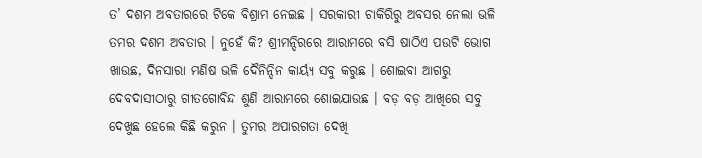ତ’ ଦଶମ ଅବତାରରେ ଟିକେ ବିଶ୍ରାମ ନେଇଛ । ସରକାରୀ ଚାକିରିରୁ ଅବସର ନେଲା ଭଳି ତମର ଦଶମ ଅବତାର । ନୁହେଁ କି? ଶ୍ରୀମନ୍ଦିରରେ ଆରାମରେ ବସି ଷାଠିଏ ପଉଟି ଭୋଗ ଖାଉଛ, ଦିନସାରା ମଣିଷ ଭଳି ଦୈନିନ୍ଦିନ କାର୍ୟ୍ୟ ସବୁ କରୁଛ । ଶୋଇବା ଆଗରୁ ଦେବଦାସୀଠାରୁ ଗୀତଗୋବିନ୍ଦ ଶୁଣି ଆରାମରେ ଶୋଇଯାଉଛ । ବଡ଼ ବଡ଼ ଆଖିରେ ସବୁ ଦେଖୁଛ ହେଲେ କିଛି କରୁନ । ତୁମର ଅପାରଗତା ଦେଖି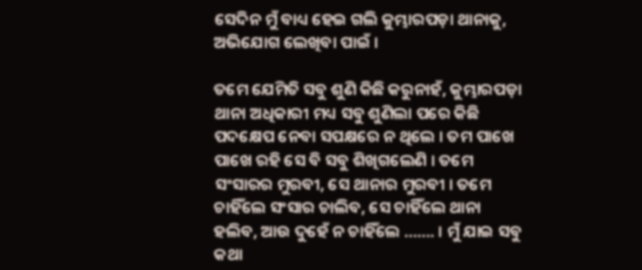ସେଦିନ ମୁଁ ବାଧ୍ୟ ହେଇ ଗଲି କୁମ୍ଭାରପଡ଼ା ଥାନାକୁ, ଅଭିଯୋଗ ଲେଖିବା ପାଇଁ ।

ତମେ ଯେମିତି ସବୁ ଶୁଣି କିଛି କରୁନାହଁ, କୁମ୍ଭାରପଡ଼ା ଥାନା ଅଧିକାରୀ ମଧ୍ୟ ସବୁ ଶୁଣିଲା ପରେ କିଛି ପଦକ୍ଷେପ ନେବା ସପକ୍ଷରେ ନ ଥିଲେ । ତମ ପାଖେ ପାଖେ ରହି ସେ ବି ସବୁ ଶିଖିଗଲେଣି । ତମେ ସଂସାରର ମୁରବୀ, ସେ ଥାନାର ମୁରବୀ । ତମେ ଚାହିଁଲେ ସଂସାର ଚାଲିବ, ସେ ଚାହିଁଲେ ଥାନା ହଲିବ, ଆଉ ଦୁହେଁ ନ ଚାହିଁଲେ ……. । ମୁଁ ଯାଇ ସବୁ କଥା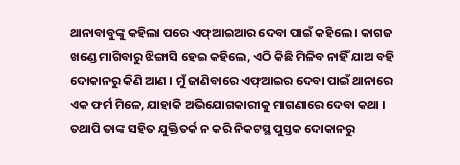ଥାନାବାବୁଙ୍କୁ କହିଲା ପରେ ଏଫ୍‌ଆଇଆର ଦେବା ପାଇଁ କହିଲେ । କାଗଜ ଖଣ୍ଡେ ମାଗିବାରୁ ଝିଙ୍ଗାସି ହେଇ କହିଲେ, ଏଠି କିଛି ମିଳିବ ନାହିଁ ଯାଅ ବହି ଦୋକାନରୁ କିଣି ଆଣ । ମୁଁ ଜାଣିବାରେ ଏଫ୍‌ଆଇର ଦେବା ପାଇଁ ଥାନାରେ ଏକ ଫର୍ମ ମିଳେ, ଯାହାକି ଅଭିଯୋଗକାରୀକୁ ମାଗଣାରେ ଦେବା କଥା । ତଥାପି ତାଙ୍କ ସହିତ ଯୁକ୍ତିତର୍କ ନ କରି ନିକଟସ୍ଥ ପୁସ୍ତକ ଦୋକାନରୁ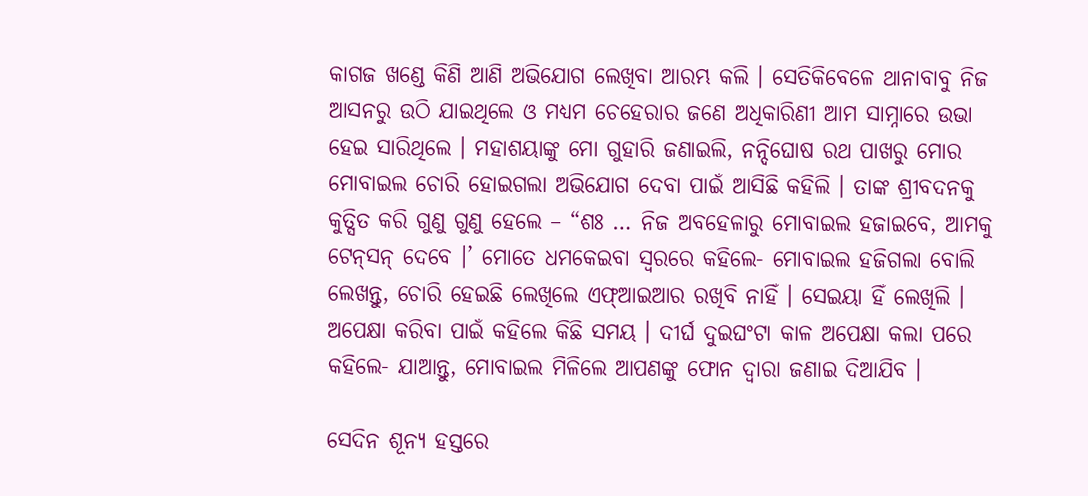କାଗଜ ଖଣ୍ଡେ କିଣି ଆଣି ଅଭିଯୋଗ ଲେଖିବା ଆରମ୍ଭ କଲି । ସେତିକିବେଳେ ଥାନାବାବୁ ନିଜ ଆସନରୁ ଉଠି ଯାଇଥିଲେ ଓ ମଧ୍ୟମ ଚେହେରାର ଜଣେ ଅଧିକାରିଣୀ ଆମ ସାମ୍ନାରେ ଉଭା ହେଇ ସାରିଥିଲେ । ମହାଶୟାଙ୍କୁ ମୋ ଗୁହାରି ଜଣାଇଲି, ନନ୍ଦିଘୋଷ ରଥ ପାଖରୁ ମୋର ମୋବାଇଲ ଚୋରି ହୋଇଗଲା ଅଭିଯୋଗ ଦେବା ପାଇଁ ଆସିଛି କହିଲି । ତାଙ୍କ ଶ୍ରୀବଦନକୁ କୁତ୍ସିତ କରି ଗୁଣୁ ଗୁଣୁ ହେଲେ – “ଶଃ … ନିଜ ଅବହେଳାରୁ ମୋବାଇଲ ହଜାଇବେ, ଆମକୁ ଟେନ୍‌ସନ୍‌ ଦେବେ ।’ ମୋତେ ଧମକେଇବା ସ୍ୱରରେ କହିଲେ- ମୋବାଇଲ ହଜିଗଲା ବୋଲି ଲେଖନ୍ତୁ, ଚୋରି ହେଇଛି ଲେଖିଲେ ଏଫ୍‌ଆଇଆର ରଖିବି ନାହିଁ । ସେଇୟା ହିଁ ଲେଖିଲି । ଅପେକ୍ଷା କରିବା ପାଇଁ କହିଲେ କିଛି ସମୟ । ଦୀର୍ଘ ଦୁଇଘଂଟା କାଳ ଅପେକ୍ଷା କଲା ପରେ କହିଲେ- ଯାଆନ୍ତୁ, ମୋବାଇଲ ମିଳିଲେ ଆପଣଙ୍କୁ ଫୋନ ଦ୍ୱାରା ଜଣାଇ ଦିଆଯିବ ।

ସେଦିନ ଶୂନ୍ୟ ହସ୍ତରେ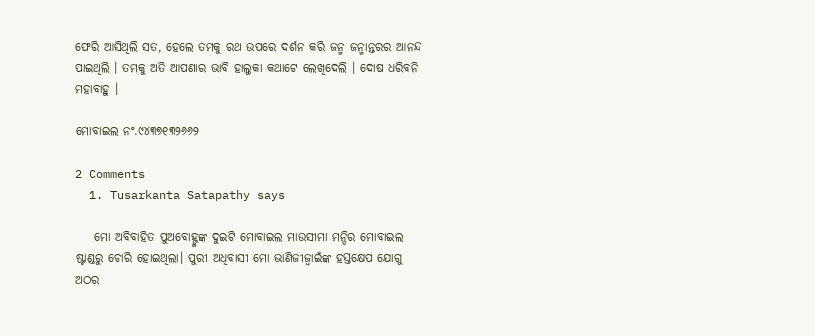ଫେରି ଆସିଥିଲି ସତ, ହେଲେ ତମକୁ ରଥ ଉପରେ ଦର୍ଶନ କରି ଜନ୍ମ ଜନ୍ମାନ୍ତରର ଆନନ୍ଦ ପାଇଥିଲି । ତମକୁ ଅତି ଆପଣାର ଭାବି ହାଲୁକା କଥାଟେ ଲେଖିଦେଲି । ଦୋଷ ଧରିବନି ମହାବାହୁ ।

ମୋବାଇଲ ନଂ.୯୪୩୭୧୩୨୬୬୨

2 Comments
  1. Tusarkanta Satapathy says

    ମୋ ଅବିବାହିତ ପୁଅବୋହ୍ଙ୍କଙ୍କ ଦୁଇଟି ମୋବାଇଲ ମାଉସୀମା ମନ୍ଦିର ମୋବାଇଲ ଷ୍ଟାଣ୍ଡରୁ ଚୋରି ହୋଇଥିଲା। ପୁରୀ ଅଧିବାସୀ ମୋ ଭାଣିଜୀଜ୍ୱାଇଁଙ୍କ ହସ୍ତକ୍ଷେପ ଯୋଗୁ ଅଠର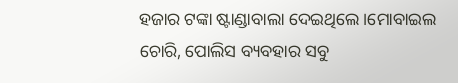ହଜାର ଟଙ୍କା ଷ୍ଟାଣ୍ଡାବାଲା ଦେଇଥିଲେ ।ମୋବାଇଲ ଚୋରି, ପୋଲିସ ବ୍ୟବହାର ସବୁ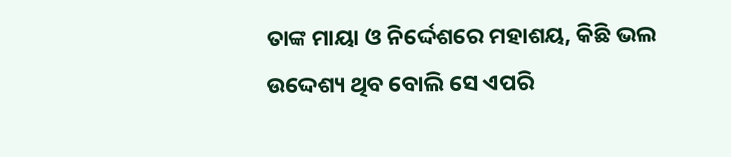ତାଙ୍କ ମାୟା ଓ ନିର୍ଦ୍ଦେଶରେ ମହାଶୟ, କିଛି ଭଲ ଉଦ୍ଦେଶ୍ୟ ଥିବ ବୋଲି ସେ ଏପରି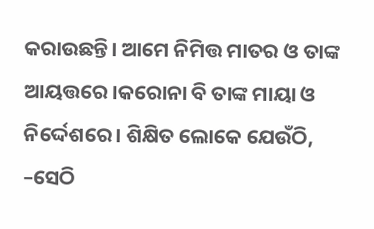କରାଉଛନ୍ତି। ଆମେ ନିମିତ୍ତ ମାତର ଓ ତାଙ୍କ ଆୟତ୍ତରେ ।କରୋନା ବି ତାଙ୍କ ମାୟା ଓ ନିର୍ଦ୍ଦେଶରେ। ଶିକ୍ଷିତ ଲୋକେ ଯେଉଁଠି, –ସେଠି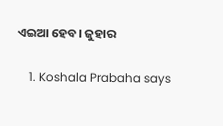ଏଇଆ ହେବ। ଜୁହାର

    1. Koshala Prabaha says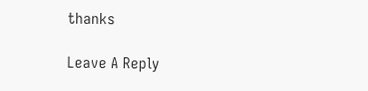thanks

Leave A Reply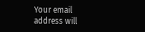Your email address will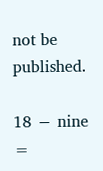not be published.

18 − nine =